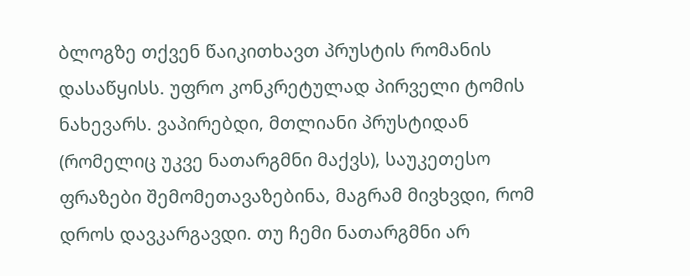ბლოგზე თქვენ წაიკითხავთ პრუსტის რომანის დასაწყისს. უფრო კონკრეტულად პირველი ტომის ნახევარს. ვაპირებდი, მთლიანი პრუსტიდან (რომელიც უკვე ნათარგმნი მაქვს), საუკეთესო ფრაზები შემომეთავაზებინა, მაგრამ მივხვდი, რომ დროს დავკარგავდი. თუ ჩემი ნათარგმნი არ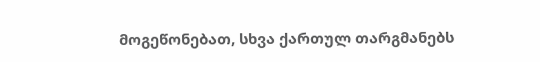მოგეწონებათ, სხვა ქართულ თარგმანებს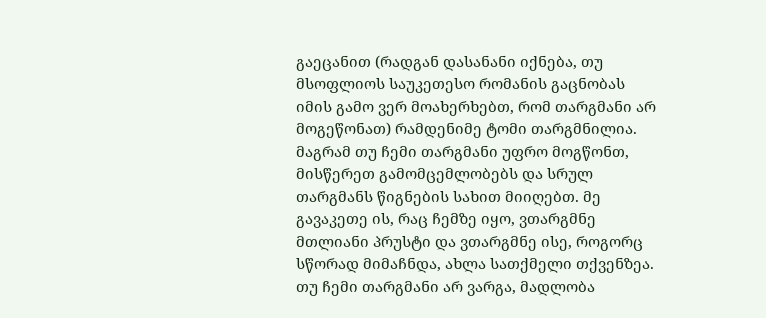გაეცანით (რადგან დასანანი იქნება, თუ მსოფლიოს საუკეთესო რომანის გაცნობას იმის გამო ვერ მოახერხებთ, რომ თარგმანი არ მოგეწონათ) რამდენიმე ტომი თარგმნილია. მაგრამ თუ ჩემი თარგმანი უფრო მოგწონთ, მისწერეთ გამომცემლობებს და სრულ თარგმანს წიგნების სახით მიიღებთ. მე გავაკეთე ის, რაც ჩემზე იყო, ვთარგმნე მთლიანი პრუსტი და ვთარგმნე ისე, როგორც სწორად მიმაჩნდა, ახლა სათქმელი თქვენზეა. თუ ჩემი თარგმანი არ ვარგა, მადლობა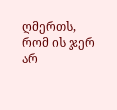ღმერთს, რომ ის ჯერ არ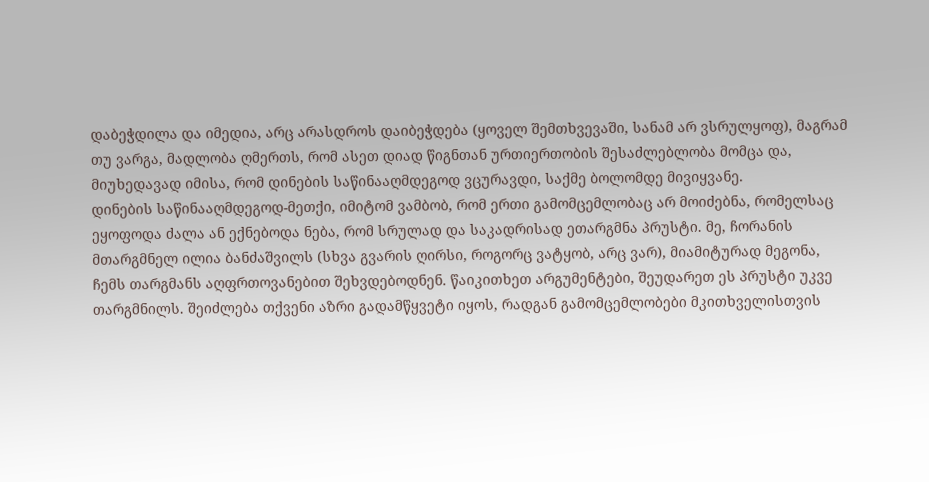დაბეჭდილა და იმედია, არც არასდროს დაიბეჭდება (ყოველ შემთხვევაში, სანამ არ ვსრულყოფ), მაგრამ თუ ვარგა, მადლობა ღმერთს, რომ ასეთ დიად წიგნთან ურთიერთობის შესაძლებლობა მომცა და, მიუხედავად იმისა, რომ დინების საწინააღმდეგოდ ვცურავდი, საქმე ბოლომდე მივიყვანე.
დინების საწინააღმდეგოდ-მეთქი, იმიტომ ვამბობ, რომ ერთი გამომცემლობაც არ მოიძებნა, რომელსაც ეყოფოდა ძალა ან ექნებოდა ნება, რომ სრულად და საკადრისად ეთარგმნა პრუსტი. მე, ჩორანის მთარგმნელ ილია ბანძაშვილს (სხვა გვარის ღირსი, როგორც ვატყობ, არც ვარ), მიამიტურად მეგონა, ჩემს თარგმანს აღფრთოვანებით შეხვდებოდნენ. წაიკითხეთ არგუმენტები, შეუდარეთ ეს პრუსტი უკვე თარგმნილს. შეიძლება თქვენი აზრი გადამწყვეტი იყოს, რადგან გამომცემლობები მკითხველისთვის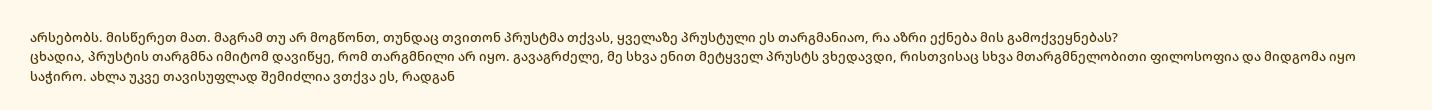არსებობს. მისწერეთ მათ. მაგრამ თუ არ მოგწონთ, თუნდაც თვითონ პრუსტმა თქვას, ყველაზე პრუსტული ეს თარგმანიაო, რა აზრი ექნება მის გამოქვეყნებას?
ცხადია, პრუსტის თარგმნა იმიტომ დავიწყე, რომ თარგმნილი არ იყო. გავაგრძელე, მე სხვა ენით მეტყველ პრუსტს ვხედავდი, რისთვისაც სხვა მთარგმნელობითი ფილოსოფია და მიდგომა იყო საჭირო. ახლა უკვე თავისუფლად შემიძლია ვთქვა ეს, რადგან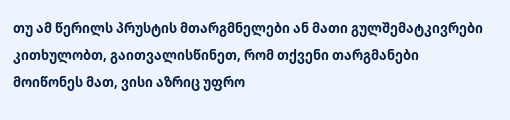თუ ამ წერილს პრუსტის მთარგმნელები ან მათი გულშემატკივრები კითხულობთ, გაითვალისწინეთ, რომ თქვენი თარგმანები მოიწონეს მათ, ვისი აზრიც უფრო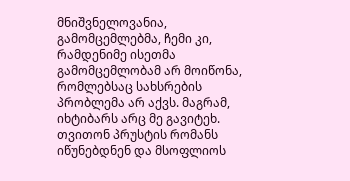მნიშვნელოვანია, გამომცემლებმა, ჩემი კი, რამდენიმე ისეთმა გამომცემლობამ არ მოიწონა, რომლებსაც სახსრების პრობლემა არ აქვს. მაგრამ, იხტიბარს არც მე გავიტეხ. თვითონ პრუსტის რომანს იწუნებდნენ და მსოფლიოს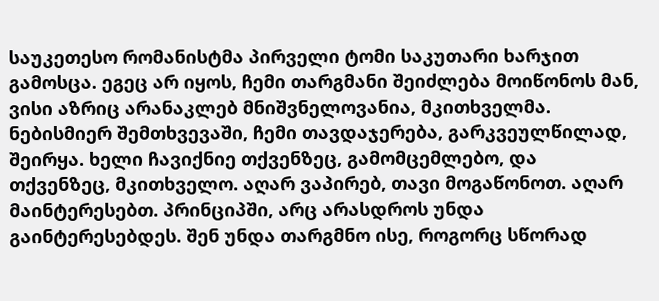საუკეთესო რომანისტმა პირველი ტომი საკუთარი ხარჯით გამოსცა. ეგეც არ იყოს, ჩემი თარგმანი შეიძლება მოიწონოს მან, ვისი აზრიც არანაკლებ მნიშვნელოვანია, მკითხველმა. ნებისმიერ შემთხვევაში, ჩემი თავდაჯერება, გარკვეულწილად, შეირყა. ხელი ჩავიქნიე თქვენზეც, გამომცემლებო, და თქვენზეც, მკითხველო. აღარ ვაპირებ, თავი მოგაწონოთ. აღარ მაინტერესებთ. პრინციპში, არც არასდროს უნდა გაინტერესებდეს. შენ უნდა თარგმნო ისე, როგორც სწორად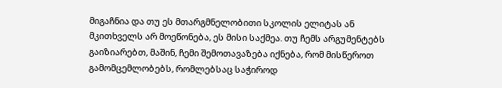მიგაჩნია და თუ ეს მთარგმნელობითი სკოლის ელიტას ან მკითხველს არ მოეწონება, ეს მისი საქმეა. თუ ჩემს არგუმენტებს გაიზიარებთ, მაშინ, ჩემი შემოთავაზება იქნება, რომ მისწეროთ გამომცემლობებს, რომლებსაც საჭიროდ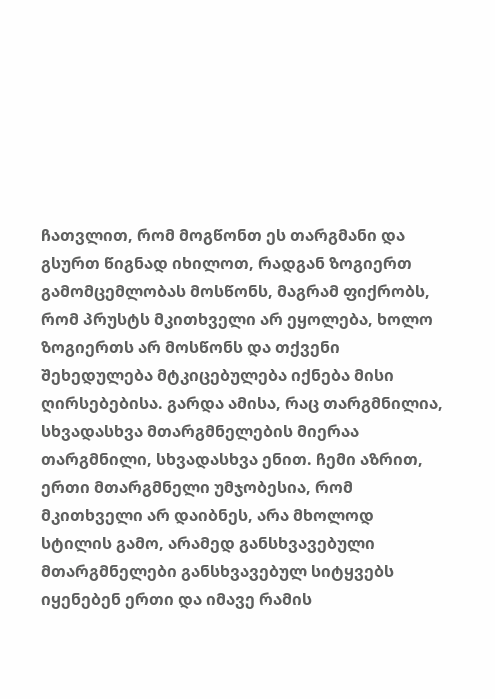ჩათვლით, რომ მოგწონთ ეს თარგმანი და გსურთ წიგნად იხილოთ, რადგან ზოგიერთ გამომცემლობას მოსწონს, მაგრამ ფიქრობს, რომ პრუსტს მკითხველი არ ეყოლება, ხოლო ზოგიერთს არ მოსწონს და თქვენი შეხედულება მტკიცებულება იქნება მისი ღირსებებისა. გარდა ამისა, რაც თარგმნილია, სხვადასხვა მთარგმნელების მიერაა თარგმნილი, სხვადასხვა ენით. ჩემი აზრით, ერთი მთარგმნელი უმჯობესია, რომ მკითხველი არ დაიბნეს, არა მხოლოდ სტილის გამო, არამედ განსხვავებული მთარგმნელები განსხვავებულ სიტყვებს იყენებენ ერთი და იმავე რამის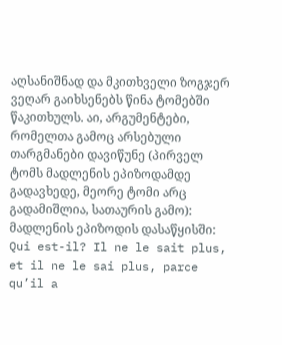აღსანიშნად და მკითხველი ზოგჯერ ვეღარ გაიხსენებს წინა ტომებში წაკითხულს. აი, არგუმენტები, რომელთა გამოც არსებული თარგმანები დავიწუნე (პირველ ტომს მადლენის ეპიზოდამდე გადავხედე, მეორე ტომი არც გადამიშლია, სათაურის გამო):
მადლენის ეპიზოდის დასაწყისში:
Qui est-il? Il ne le sait plus, et il ne le sai plus, parce qu’il a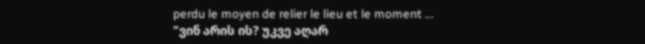perdu le moyen de relier le lieu et le moment ...
"ვინ არის ის? უკვე აღარ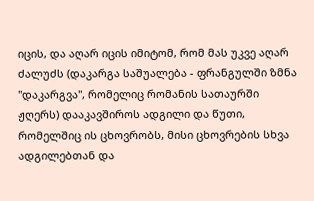იცის, და აღარ იცის იმიტომ, რომ მას უკვე აღარ ძალუძს (დაკარგა საშუალება - ფრანგულში ზმნა "დაკარგვა", რომელიც რომანის სათაურში ჟღერს) დააკავშიროს ადგილი და წუთი, რომელშიც ის ცხოვრობს, მისი ცხოვრების სხვა ადგილებთან და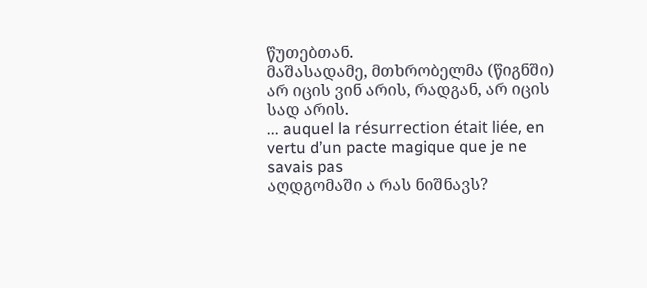წუთებთან.
მაშასადამე, მთხრობელმა (წიგნში) არ იცის ვინ არის, რადგან, არ იცის სად არის.
... auquel la résurrection était liée, en vertu d’un pacte magique que je ne savais pas
აღდგომაში ა რას ნიშნავს?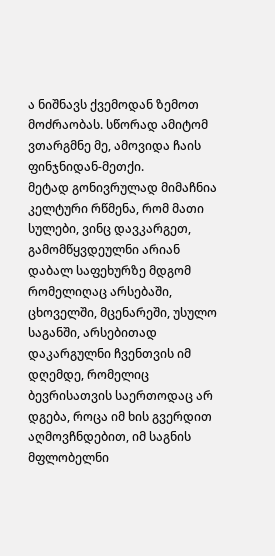ა ნიშნავს ქვემოდან ზემოთ მოძრაობას. სწორად ამიტომ ვთარგმნე მე, ამოვიდა ჩაის ფინჯნიდან-მეთქი.
მეტად გონივრულად მიმაჩნია კელტური რწმენა, რომ მათი სულები, ვინც დავკარგეთ, გამომწყვდეულნი არიან დაბალ საფეხურზე მდგომ რომელიღაც არსებაში, ცხოველში, მცენარეში, უსულო საგანში, არსებითად დაკარგულნი ჩვენთვის იმ დღემდე, რომელიც ბევრისათვის საერთოდაც არ დგება, როცა იმ ხის გვერდით აღმოვჩნდებით, იმ საგნის მფლობელნი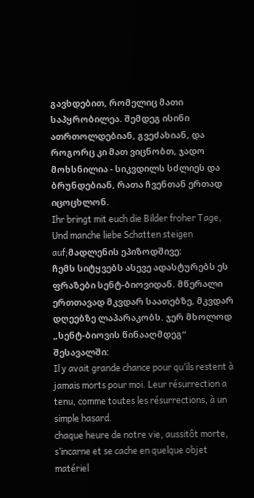გავხდებით, რომელიც მათი საპყრობილეა. შემდეგ ისინი ათრთოლდებიან, გვეძახიან, და როგორც კი მათ ვიცნობთ, ჯადო მოხსნილია - სიკვდილს სძლიეს და ბრუნდებიან, რათა ჩვენთან ერთად იცოცხლონ.
Ihr bringt mit euch die Bilder froher Tage,
Und manche liebe Schatten steigen auf;მადლენის ეპიზოდშივე:
ჩემს სიტყვებს ასევე ადასტურებს ეს ფრაზები სენტ-ბიოვიდან. მწერალი ერთთავად მკვდარ საათებზე, მკვდარ დღეებზე ლაპარაკობს. ჯერ მხოლოდ „სენტ-ბიოვის წინააღმდეგ“ შესავალში:
Il y avait grande chance pour qu’ils restent à jamais morts pour moi. Leur résurrection a tenu, comme toutes les résurrections, à un simple hasard.
chaque heure de notre vie, aussitôt morte, s’incarne et se cache en quelque objet matériel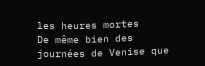les heures mortes
De même bien des journées de Venise que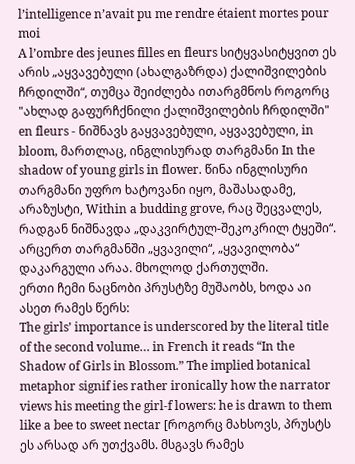l’intelligence n’avait pu me rendre étaient mortes pour moi
A l’ombre des jeunes filles en fleurs სიტყვასიტყვით ეს არის „აყვავებული (ახალგაზრდა) ქალიშვილების ჩრდილში“, თუმცა შეიძლება ითარგმნოს როგორც "ახლად გაფურჩქნილი ქალიშვილების ჩრდილში" en fleurs - ნიშნავს გაყვავებული, აყვავებული, in bloom, მართლაც, ინგლისურად თარგმანი In the shadow of young girls in flower. წინა ინგლისური თარგმანი უფრო ხატოვანი იყო, მაშასადამე, არაზუსტი, Within a budding grove, რაც შეცვალეს, რადგან ნიშნავდა „დაკვირტულ-შეკოკრილ ტყეში“. არცერთ თარგმანში „ყვავილი“, „ყვავილობა“ დაკარგული არაა. მხოლოდ ქართულში.
ერთი ჩემი ნაცნობი პრუსტზე მუშაობს, ხოდა აი ასეთ რამეს წერს:
The girls’ importance is underscored by the literal title of the second volume… in French it reads “In the Shadow of Girls in Blossom.” The implied botanical metaphor signif ies rather ironically how the narrator views his meeting the girl-f lowers: he is drawn to them like a bee to sweet nectar [როგორც მახსოვს, პრუსტს ეს არსად არ უთქვამს. მსგავს რამეს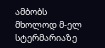ამბობს მხოლოდ მ-ელ სტერმარიაზე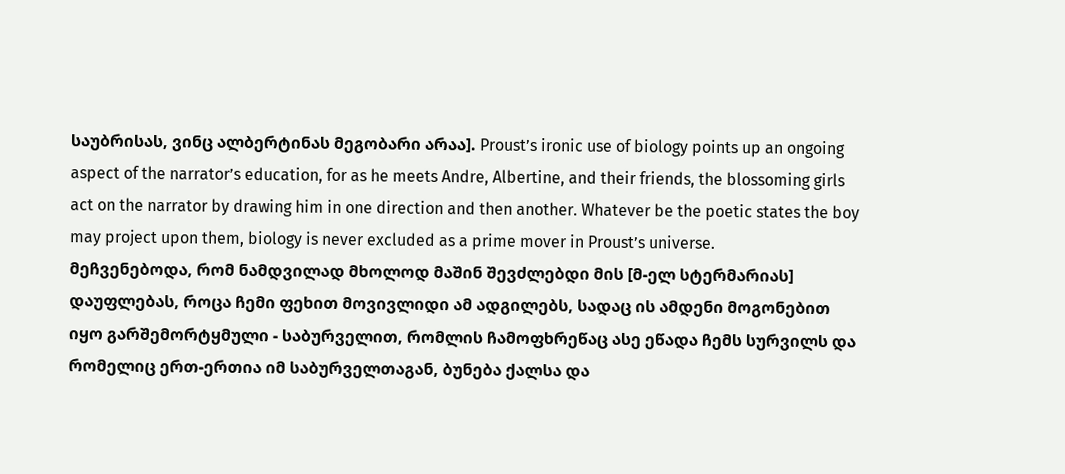საუბრისას, ვინც ალბერტინას მეგობარი არაა]. Proust’s ironic use of biology points up an ongoing aspect of the narrator’s education, for as he meets Andre, Albertine, and their friends, the blossoming girls act on the narrator by drawing him in one direction and then another. Whatever be the poetic states the boy may project upon them, biology is never excluded as a prime mover in Proust’s universe.
მეჩვენებოდა, რომ ნამდვილად მხოლოდ მაშინ შევძლებდი მის [მ-ელ სტერმარიას] დაუფლებას, როცა ჩემი ფეხით მოვივლიდი ამ ადგილებს, სადაც ის ამდენი მოგონებით იყო გარშემორტყმული - საბურველით, რომლის ჩამოფხრეწაც ასე ეწადა ჩემს სურვილს და რომელიც ერთ-ერთია იმ საბურველთაგან, ბუნება ქალსა და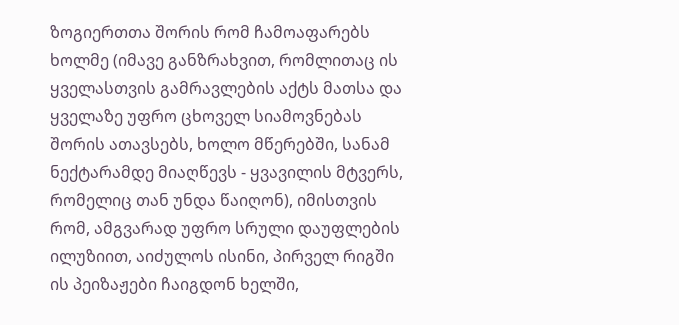ზოგიერთთა შორის რომ ჩამოაფარებს ხოლმე (იმავე განზრახვით, რომლითაც ის ყველასთვის გამრავლების აქტს მათსა და ყველაზე უფრო ცხოველ სიამოვნებას შორის ათავსებს, ხოლო მწერებში, სანამ ნექტარამდე მიაღწევს - ყვავილის მტვერს, რომელიც თან უნდა წაიღონ), იმისთვის რომ, ამგვარად უფრო სრული დაუფლების ილუზიით, აიძულოს ისინი, პირველ რიგში ის პეიზაჟები ჩაიგდონ ხელში,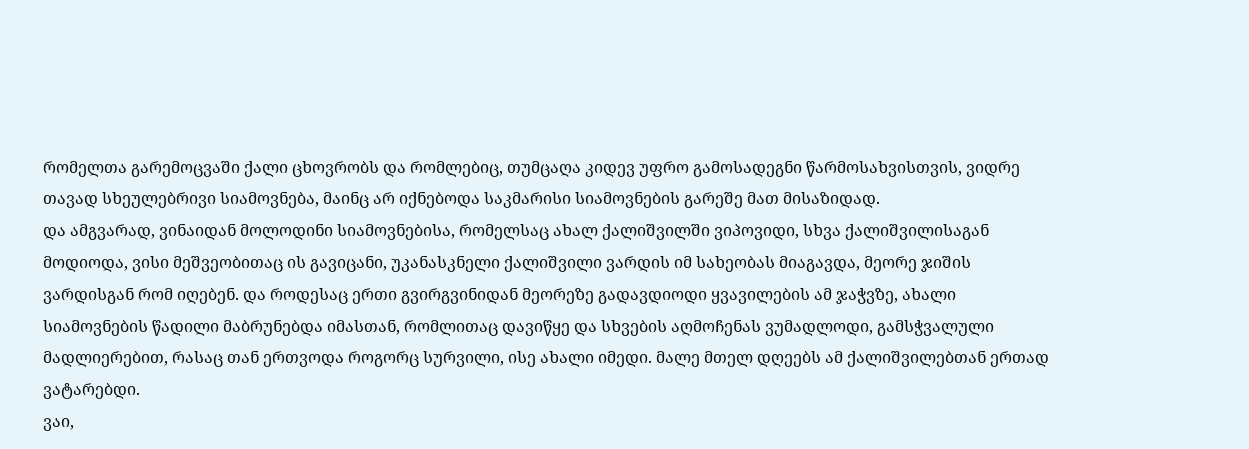რომელთა გარემოცვაში ქალი ცხოვრობს და რომლებიც, თუმცაღა კიდევ უფრო გამოსადეგნი წარმოსახვისთვის, ვიდრე თავად სხეულებრივი სიამოვნება, მაინც არ იქნებოდა საკმარისი სიამოვნების გარეშე მათ მისაზიდად.
და ამგვარად, ვინაიდან მოლოდინი სიამოვნებისა, რომელსაც ახალ ქალიშვილში ვიპოვიდი, სხვა ქალიშვილისაგან მოდიოდა, ვისი მეშვეობითაც ის გავიცანი, უკანასკნელი ქალიშვილი ვარდის იმ სახეობას მიაგავდა, მეორე ჯიშის ვარდისგან რომ იღებენ. და როდესაც ერთი გვირგვინიდან მეორეზე გადავდიოდი ყვავილების ამ ჯაჭვზე, ახალი სიამოვნების წადილი მაბრუნებდა იმასთან, რომლითაც დავიწყე და სხვების აღმოჩენას ვუმადლოდი, გამსჭვალული მადლიერებით, რასაც თან ერთვოდა როგორც სურვილი, ისე ახალი იმედი. მალე მთელ დღეებს ამ ქალიშვილებთან ერთად ვატარებდი.
ვაი,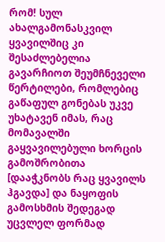რომ! სულ ახალგამონასკვილ ყვავილშიც კი შესაძლებელია გავარჩიოთ შეუმჩნეველი წერტილები, რომლებიც გაწაფულ გონებას უკვე უხატავენ იმას, რაც მომავალში გაყვავილებული ხორცის გამოშრობითა [დააჭკნობს რაც ყვავილს ჰგავდა] და ნაყოფის გამოსხმის შედეგად უცვლელ ფორმად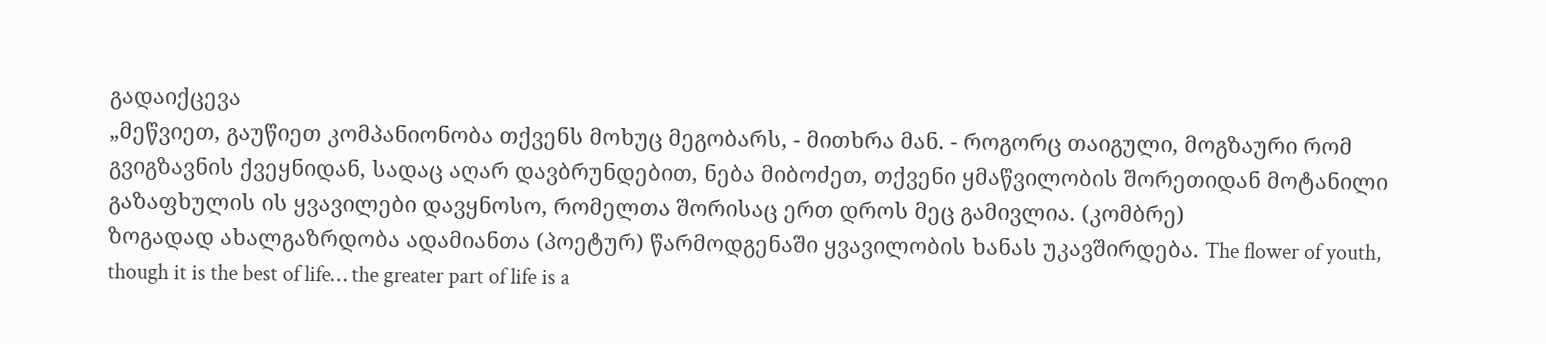გადაიქცევა
„მეწვიეთ, გაუწიეთ კომპანიონობა თქვენს მოხუც მეგობარს, - მითხრა მან. - როგორც თაიგული, მოგზაური რომ გვიგზავნის ქვეყნიდან, სადაც აღარ დავბრუნდებით, ნება მიბოძეთ, თქვენი ყმაწვილობის შორეთიდან მოტანილი გაზაფხულის ის ყვავილები დავყნოსო, რომელთა შორისაც ერთ დროს მეც გამივლია. (კომბრე)
ზოგადად ახალგაზრდობა ადამიანთა (პოეტურ) წარმოდგენაში ყვავილობის ხანას უკავშირდება. The flower of youth, though it is the best of life… the greater part of life is a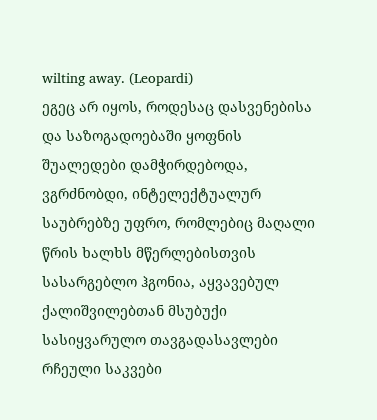wilting away. (Leopardi)
ეგეც არ იყოს, როდესაც დასვენებისა და საზოგადოებაში ყოფნის შუალედები დამჭირდებოდა, ვგრძნობდი, ინტელექტუალურ საუბრებზე უფრო, რომლებიც მაღალი წრის ხალხს მწერლებისთვის სასარგებლო ჰგონია, აყვავებულ ქალიშვილებთან მსუბუქი სასიყვარულო თავგადასავლები რჩეული საკვები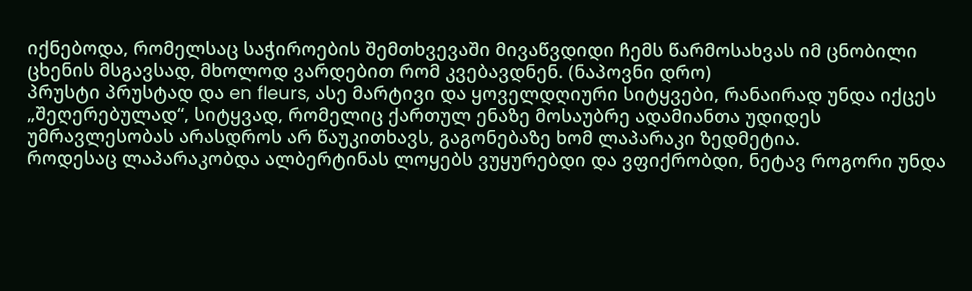იქნებოდა, რომელსაც საჭიროების შემთხვევაში მივაწვდიდი ჩემს წარმოსახვას იმ ცნობილი ცხენის მსგავსად, მხოლოდ ვარდებით რომ კვებავდნენ. (ნაპოვნი დრო)
პრუსტი პრუსტად და en fleurs, ასე მარტივი და ყოველდღიური სიტყვები, რანაირად უნდა იქცეს „შეღერებულად“, სიტყვად, რომელიც ქართულ ენაზე მოსაუბრე ადამიანთა უდიდეს უმრავლესობას არასდროს არ წაუკითხავს, გაგონებაზე ხომ ლაპარაკი ზედმეტია.
როდესაც ლაპარაკობდა ალბერტინას ლოყებს ვუყურებდი და ვფიქრობდი, ნეტავ როგორი უნდა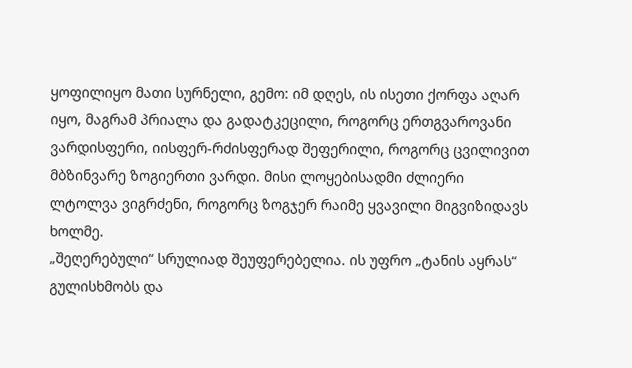ყოფილიყო მათი სურნელი, გემო: იმ დღეს, ის ისეთი ქორფა აღარ იყო, მაგრამ პრიალა და გადატკეცილი, როგორც ერთგვაროვანი ვარდისფერი, იისფერ-რძისფერად შეფერილი, როგორც ცვილივით მბზინვარე ზოგიერთი ვარდი. მისი ლოყებისადმი ძლიერი ლტოლვა ვიგრძენი, როგორც ზოგჯერ რაიმე ყვავილი მიგვიზიდავს ხოლმე.
„შეღერებული“ სრულიად შეუფერებელია. ის უფრო „ტანის აყრას“ გულისხმობს და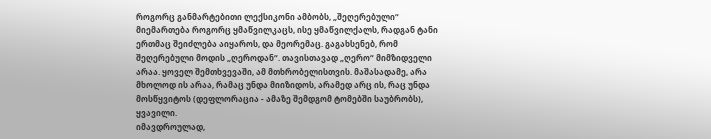როგორც განმარტებითი ლექსიკონი ამბობს, „შეღერებული“ მიემართება როგორც ყმაწვილკაცს, ისე ყმაწვილქალს, რადგან ტანი ერთმაც შეიძლება აიყაროს, და მეორემაც. გაგახსენებ, რომ შეღერებული მოდის „ღეროდან“. თავისთავად „ღერო“ მიმზიდველი არაა. ყოველ შემთხვევაში, ამ მთხრობელისთვის. მაშასადამე, არა მხოლოდ ის არაა, რამაც უნდა მიიზიდოს, არამედ არც ის, რაც უნდა მოსწყვიტოს (დეფლორაცია - ამაზე შემდგომ ტომებში საუბრობს), ყვავილი.
იმავდროულად,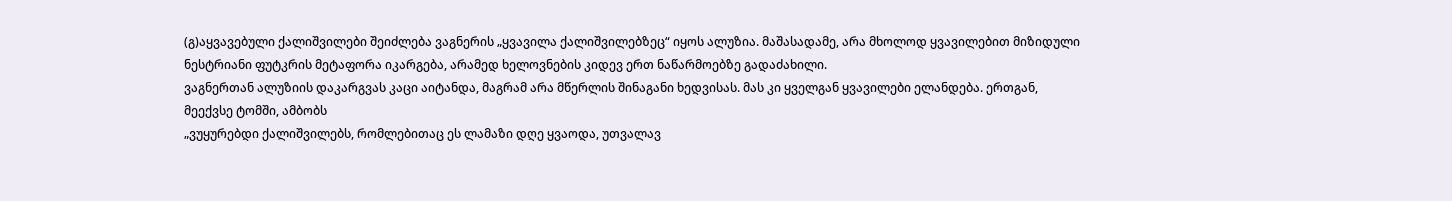(გ)აყვავებული ქალიშვილები შეიძლება ვაგნერის „ყვავილა ქალიშვილებზეც“ იყოს ალუზია. მაშასადამე, არა მხოლოდ ყვავილებით მიზიდული ნესტრიანი ფუტკრის მეტაფორა იკარგება, არამედ ხელოვნების კიდევ ერთ ნაწარმოებზე გადაძახილი.
ვაგნერთან ალუზიის დაკარგვას კაცი აიტანდა, მაგრამ არა მწერლის შინაგანი ხედვისას. მას კი ყველგან ყვავილები ელანდება. ერთგან, მეექვსე ტომში, ამბობს
„ვუყურებდი ქალიშვილებს, რომლებითაც ეს ლამაზი დღე ყვაოდა, უთვალავ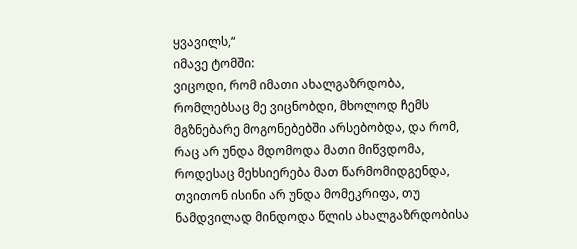ყვავილს,“
იმავე ტომში:
ვიცოდი, რომ იმათი ახალგაზრდობა, რომლებსაც მე ვიცნობდი, მხოლოდ ჩემს მგზნებარე მოგონებებში არსებობდა, და რომ, რაც არ უნდა მდომოდა მათი მიწვდომა, როდესაც მეხსიერება მათ წარმომიდგენდა, თვითონ ისინი არ უნდა მომეკრიფა, თუ ნამდვილად მინდოდა წლის ახალგაზრდობისა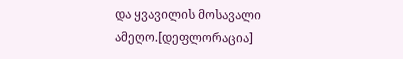და ყვავილის მოსავალი ამეღო.[დეფლორაცია]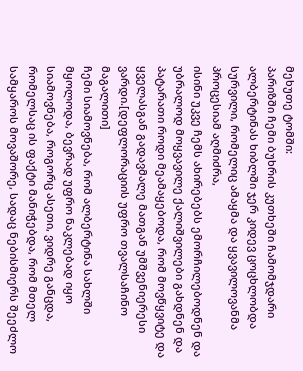მეხუთე ტომში:
პარიზში ჩემი ბუხრის კუთხეში ჩამომჯდარი ალბერტინას ხიბლში ჯერ კიდევ ცოცხლობდა სურვილი, რომელიც ამაყმა და ყვავილოვანმა პროცესიამ აღმიძრა,
ისინი უკვე ჩემს ახირებებს ემორჩილებოდნენ და უბრალოდ მოყვავილე ქალიშვილები გახდნენ და პატარათი როდი მეამაყებოდა, რომ მოვწყვიტე და ყველასგან გადავმალე მათგან უმშვენიერესი ვარდი.[დეფლორაციის უფრო თვალსაჩინო მაგალითი]
ჩემი სიამოვნება, რომ ალბერტინა სახლში მყოლოდა, ბევრად უფრო ნაკლებად იყო სიამოვნება, როგორც ასეთი, ვიდრე განცდა, რომელსაც ის ფაქტი მანიჭებდა, რომ მთელ სამყაროს მოვაშორე, სადაც ნებისმიერს შეეძლო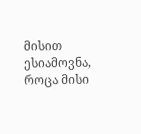მისით ესიამოვნა, როცა მისი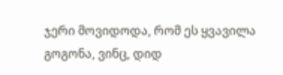ჯერი მოვიდოდა, რომ ეს ყვავილა გოგონა, ვინც, დიდ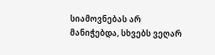სიამოვნებას არ მანიჭებდა, სხვებს ვეღარ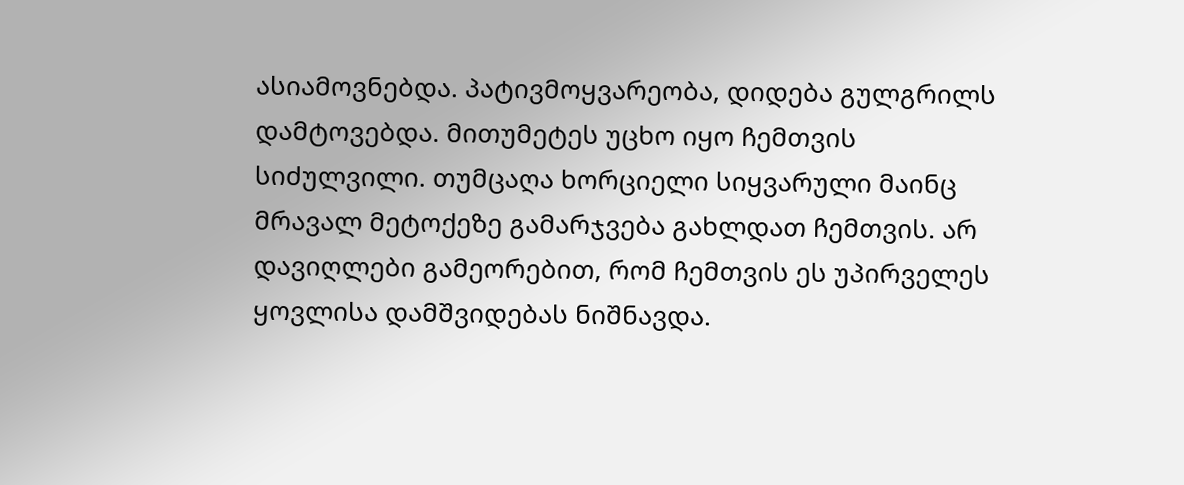ასიამოვნებდა. პატივმოყვარეობა, დიდება გულგრილს დამტოვებდა. მითუმეტეს უცხო იყო ჩემთვის სიძულვილი. თუმცაღა ხორციელი სიყვარული მაინც მრავალ მეტოქეზე გამარჯვება გახლდათ ჩემთვის. არ დავიღლები გამეორებით, რომ ჩემთვის ეს უპირველეს ყოვლისა დამშვიდებას ნიშნავდა.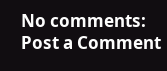No comments:
Post a Comment